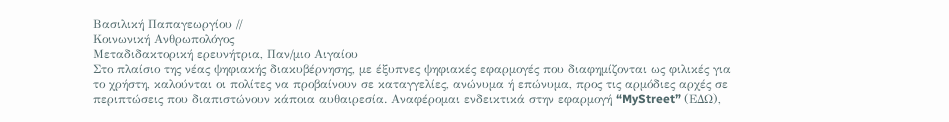Βασιλική Παπαγεωργίου //
Κοινωνική Ανθρωπολόγος
Μεταδιδακτορική ερευνήτρια, Παν/μιο Αιγαίου
Στο πλαίσιο της νέας ψηφιακής διακυβέρνησης, με έξυπνες ψηφιακές εφαρμογές που διαφημίζονται ως φιλικές για το χρήστη, καλούνται οι πολίτες να προβαίνουν σε καταγγελίες, ανώνυμα ή επώνυμα, προς τις αρμόδιες αρχές σε περιπτώσεις που διαπιστώνουν κάποια αυθαιρεσία. Αναφέρομαι ενδεικτικά στην εφαρμογή “MyStreet” (ΕΔΩ),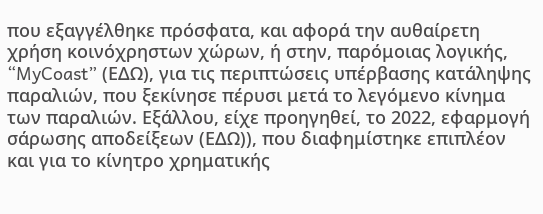που εξαγγέλθηκε πρόσφατα, και αφορά την αυθαίρετη χρήση κοινόχρηστων χώρων, ή στην, παρόμοιας λογικής, “MyCoast” (ΕΔΩ), για τις περιπτώσεις υπέρβασης κατάληψης παραλιών, που ξεκίνησε πέρυσι μετά το λεγόμενο κίνημα των παραλιών. Εξάλλου, είχε προηγηθεί, το 2022, εφαρμογή σάρωσης αποδείξεων (ΕΔΩ)), που διαφημίστηκε επιπλέον και για το κίνητρο χρηματικής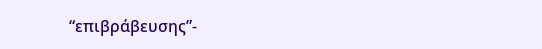“επιβράβευσης”-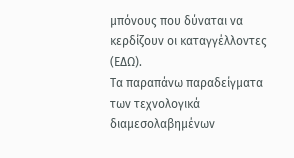μπόνους που δύναται να κερδίζουν οι καταγγέλλοντες (ΕΔΩ).
Tα παραπάνω παραδείγματα των τεχνολογικά διαμεσολαβημένων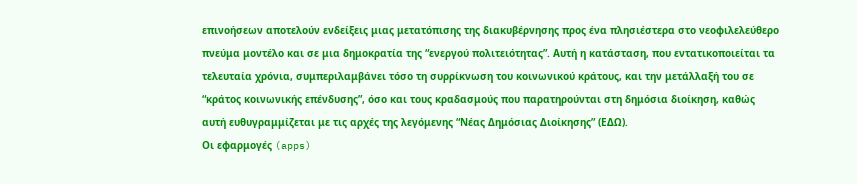επινοήσεων αποτελούν ενδείξεις μιας μετατόπισης της διακυβέρνησης προς ένα πλησιέστερα στο νεοφιλελεύθερο πνεύμα μοντέλο και σε μια δημοκρατία της “ενεργού πολιτειότητας”. Αυτή η κατάσταση, που εντατικοποιείται τα τελευταία χρόνια, συμπεριλαμβάνει τόσο τη συρρίκνωση του κοινωνικού κράτους, και την μετάλλαξή του σε “κράτος κοινωνικής επένδυσης”, όσο και τους κραδασμούς που παρατηρούνται στη δημόσια διοίκηση, καθώς αυτή ευθυγραμμίζεται με τις αρχές της λεγόμενης “Νέας Δημόσιας Διοίκησης” (ΕΔΩ).
Οι εφαρμογές (apps)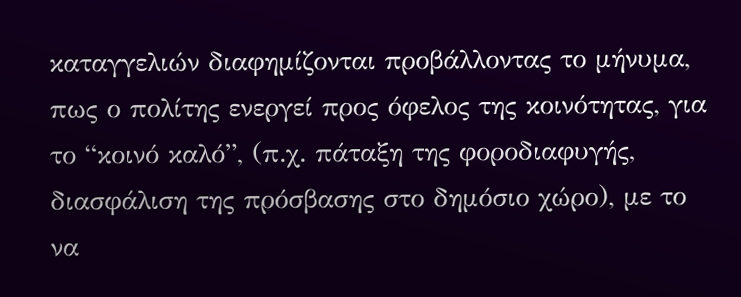καταγγελιών διαφημίζονται προβάλλοντας το μήνυμα, πως ο πολίτης ενεργεί προς όφελος της κοινότητας, για το “κοινό καλό”, (π.χ. πάταξη της φοροδιαφυγής, διασφάλιση της πρόσβασης στο δημόσιο χώρο), με το να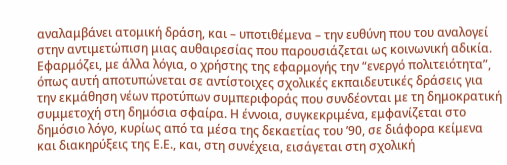αναλαμβάνει ατομική δράση, και – υποτιθέμενα – την ευθύνη που του αναλογεί στην αντιμετώπιση μιας αυθαιρεσίας που παρουσιάζεται ως κοινωνική αδικία. Εφαρμόζει, με άλλα λόγια, ο χρήστης της εφαρμογής την “ενεργό πολιτειότητα”, όπως αυτή αποτυπώνεται σε αντίστοιχες σχολικές εκπαιδευτικές δράσεις για την εκμάθηση νέων προτύπων συμπεριφοράς που συνδέονται με τη δημοκρατική συμμετοχή στη δημόσια σφαίρα. Η έννοια, συγκεκριμένα, εμφανίζεται στο δημόσιο λόγο, κυρίως από τα μέσα της δεκαετίας του ’90, σε διάφορα κείμενα και διακηρύξεις της Ε.Ε., και, στη συνέχεια, εισάγεται στη σχολική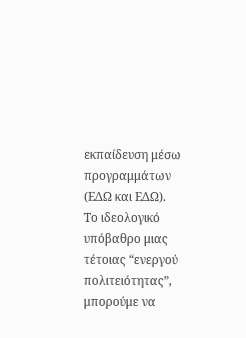εκπαίδευση μέσω προγραμμάτων (ΕΔΩ και ΕΔΩ).
Το ιδεολογικό υπόβαθρο μιας τέτοιας “ενεργού πολιτειότητας”, μπορούμε να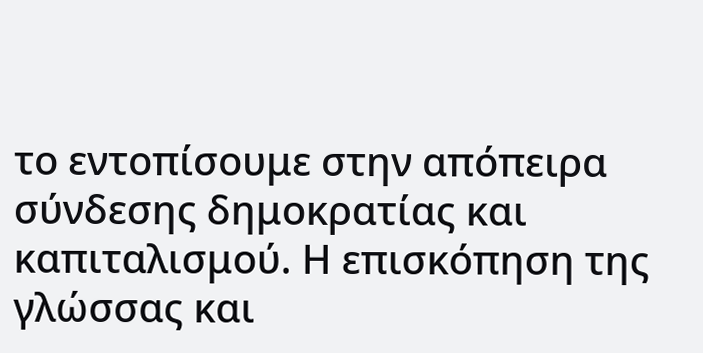το εντοπίσουμε στην απόπειρα σύνδεσης δημοκρατίας και καπιταλισμού. Η επισκόπηση της γλώσσας και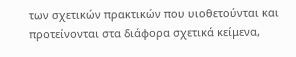των σχετικών πρακτικών που υιοθετούνται και προτείνονται στα διάφορα σχετικά κείμενα,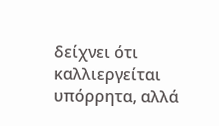δείχνει ότι καλλιεργείται υπόρρητα, αλλά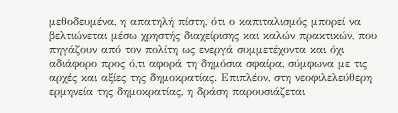μεθοδευμένα, η απατηλή πίστη, ότι ο καπιταλισμός μπορεί να βελτιώνεται μέσω χρηστής διαχείρισης και καλών πρακτικών, που πηγάζουν από τον πολίτη ως ενεργά συμμετέχοντα και όχι αδιάφορο προς ό,τι αφορά τη δημόσια σφαίρα, σύμφωνα με τις αρχές και αξίες της δημοκρατίας. Επιπλέον, στη νεοφιλελεύθερη ερμηνεία της δημοκρατίας, η δράση παρουσιάζεται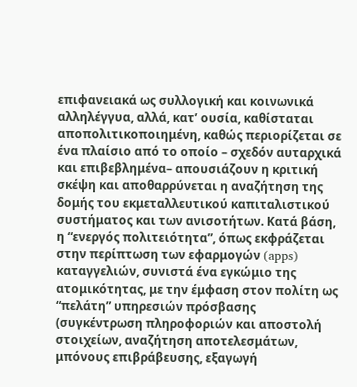επιφανειακά ως συλλογική και κοινωνικά αλληλέγγυα, αλλά, κατ’ ουσία, καθίσταται αποπολιτικοποιημένη, καθώς περιορίζεται σε ένα πλαίσιο από το οποίο – σχεδόν αυταρχικά και επιβεβλημένα– απουσιάζουν η κριτική σκέψη και αποθαρρύνεται η αναζήτηση της δομής του εκμεταλλευτικού καπιταλιστικού συστήματος και των ανισοτήτων. Κατά βάση, η “ενεργός πολιτειότητα”, όπως εκφράζεται στην περίπτωση των εφαρμογών (apps) καταγγελιών, συνιστά ένα εγκώμιο της ατομικότητας, με την έμφαση στον πολίτη ως “πελάτη” υπηρεσιών πρόσβασης (συγκέντρωση πληροφοριών και αποστολή στοιχείων, αναζήτηση αποτελεσμάτων, μπόνους επιβράβευσης, εξαγωγή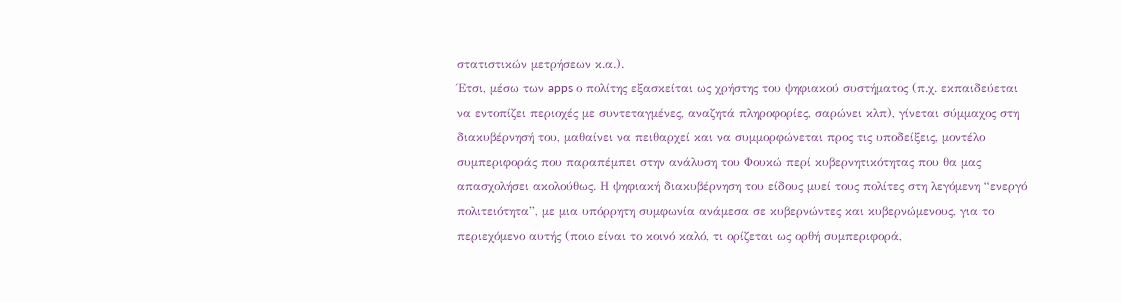στατιστικών μετρήσεων κ.α.).
Έτσι, μέσω των apps ο πολίτης εξασκείται ως χρήστης του ψηφιακού συστήματος (π.χ. εκπαιδεύεται να εντοπίζει περιοχές με συντεταγμένες, αναζητά πληροφορίες, σαρώνει κλπ), γίνεται σύμμαχος στη διακυβέρνησή του, μαθαίνει να πειθαρχεί και να συμμορφώνεται προς τις υποδείξεις, μοντέλο συμπεριφοράς που παραπέμπει στην ανάλυση του Φουκώ περί κυβερνητικότητας που θα μας απασχολήσει ακολούθως. Η ψηφιακή διακυβέρνηση του είδους μυεί τους πολίτες στη λεγόμενη “ενεργό πολιτειότητα”, με μια υπόρρητη συμφωνία ανάμεσα σε κυβερνώντες και κυβερνώμενους, για το περιεχόμενο αυτής (ποιο είναι το κοινό καλό, τι ορίζεται ως ορθή συμπεριφορά,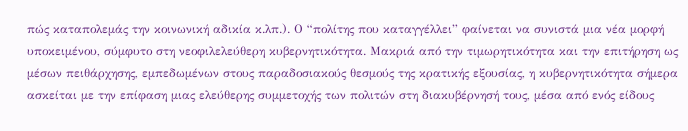πώς καταπολεμάς την κοινωνική αδικία κ.λπ.). Ο “πολίτης που καταγγέλλει” φαίνεται να συνιστά μια νέα μορφή υποκειμένου, σύμφυτο στη νεοφιλελεύθερη κυβερνητικότητα. Μακριά από την τιμωρητικότητα και την επιτήρηση ως μέσων πειθάρχησης, εμπεδωμένων στους παραδοσιακούς θεσμούς της κρατικής εξουσίας, η κυβερνητικότητα σήμερα ασκείται με την επίφαση μιας ελεύθερης συμμετοχής των πολιτών στη διακυβέρνησή τους, μέσα από ενός είδους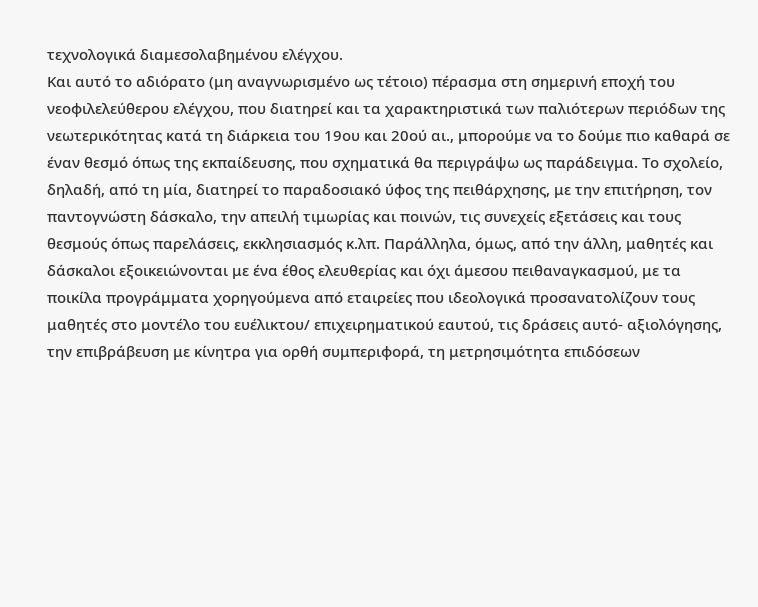τεχνολογικά διαμεσολαβημένου ελέγχου.
Και αυτό το αδιόρατο (μη αναγνωρισμένο ως τέτοιο) πέρασμα στη σημερινή εποχή του νεοφιλελεύθερου ελέγχου, που διατηρεί και τα χαρακτηριστικά των παλιότερων περιόδων της νεωτερικότητας κατά τη διάρκεια του 19ου και 20ού αι., μπορούμε να το δούμε πιο καθαρά σε έναν θεσμό όπως της εκπαίδευσης, που σχηματικά θα περιγράψω ως παράδειγμα. Το σχολείο, δηλαδή, από τη μία, διατηρεί το παραδοσιακό ύφος της πειθάρχησης, με την επιτήρηση, τον παντογνώστη δάσκαλο, την απειλή τιμωρίας και ποινών, τις συνεχείς εξετάσεις και τους θεσμούς όπως παρελάσεις, εκκλησιασμός κ.λπ. Παράλληλα, όμως, από την άλλη, μαθητές και δάσκαλοι εξοικειώνονται με ένα έθος ελευθερίας και όχι άμεσου πειθαναγκασμού, με τα ποικίλα προγράμματα χορηγούμενα από εταιρείες που ιδεολογικά προσανατολίζουν τους μαθητές στο μοντέλο του ευέλικτου/ επιχειρηματικού εαυτού, τις δράσεις αυτό- αξιολόγησης, την επιβράβευση με κίνητρα για ορθή συμπεριφορά, τη μετρησιμότητα επιδόσεων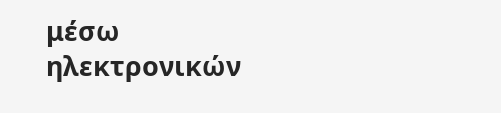μέσω ηλεκτρονικών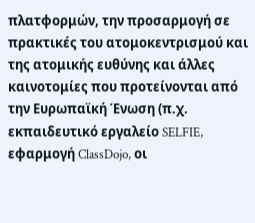πλατφορμών, την προσαρμογή σε πρακτικές του ατομοκεντρισμού και της ατομικής ευθύνης και άλλες καινοτομίες που προτείνονται από την Ευρωπαϊκή Ένωση (π.χ. εκπαιδευτικό εργαλείο SELFIE, εφαρμογή ClassDojo, οι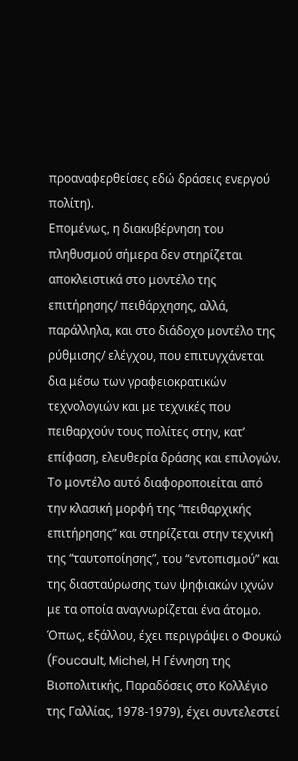προαναφερθείσες εδώ δράσεις ενεργού πολίτη).
Επομένως, η διακυβέρνηση του πληθυσμού σήμερα δεν στηρίζεται αποκλειστικά στο μοντέλο της επιτήρησης/ πειθάρχησης, αλλά, παράλληλα, και στο διάδοχο μοντέλο της ρύθμισης/ ελέγχου, που επιτυγχάνεται δια μέσω των γραφειοκρατικών τεχνολογιών και με τεχνικές που πειθαρχούν τους πολίτες στην, κατ’ επίφαση, ελευθερία δράσης και επιλογών. Το μοντέλο αυτό διαφοροποιείται από την κλασική μορφή της “πειθαρχικής επιτήρησης” και στηρίζεται στην τεχνική της “ταυτοποίησης”, του “εντοπισμού” και της διασταύρωσης των ψηφιακών ιχνών με τα οποία αναγνωρίζεται ένα άτομο. Όπως, εξάλλου, έχει περιγράψει ο Φουκώ (Foucault, Michel, Η Γέννηση της Βιοπολιτικής, Παραδόσεις στο Κολλέγιο της Γαλλίας, 1978-1979), έχει συντελεστεί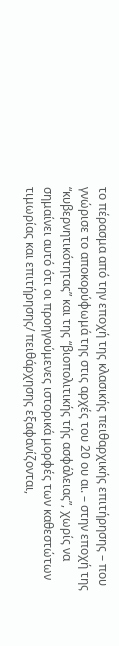το πέρασμα από την εποχή της κλασικής πειθαρχικής επιτήρησης – που γνώρισε το αποκορύφωμά της στις αρχές του 20 ου αι. – στην εποχή της “κυβερνητικότητας” και της “βιοπολιτικής τής ασφάλειας”, χωρίς να σημαίνει αυτό ότι οι προηγούμενες ιστορικά μορφές των καθεστώτων τιμωρίας και επιτήρησης/ πειθάρχησης εξαφανίζονται,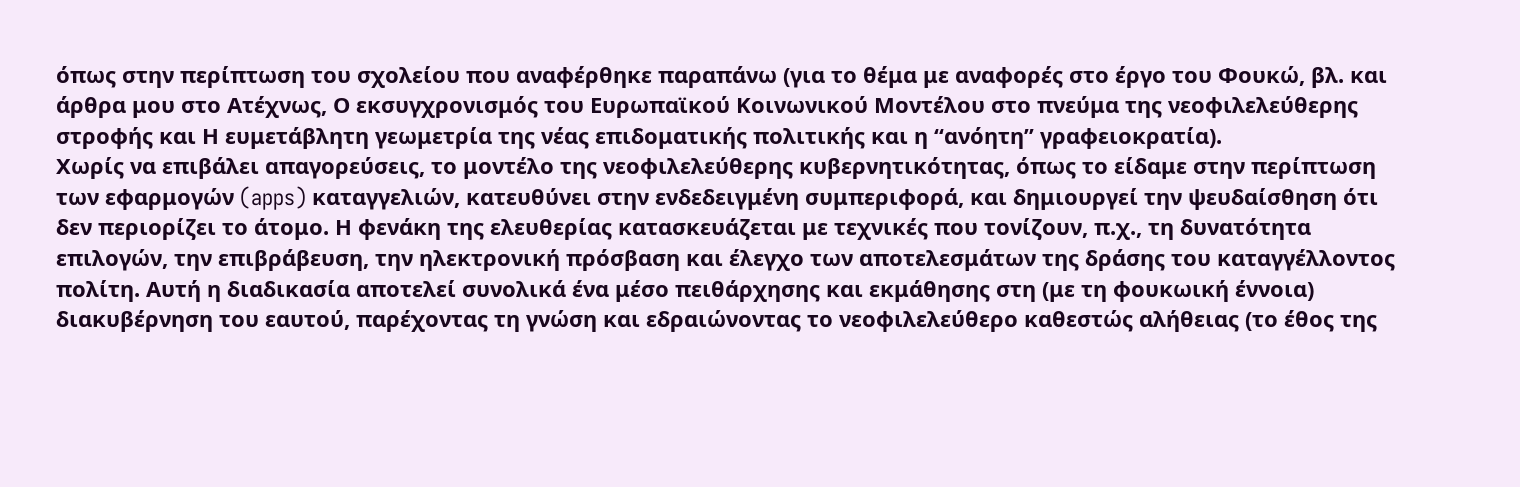όπως στην περίπτωση του σχολείου που αναφέρθηκε παραπάνω (για το θέμα με αναφορές στο έργο του Φουκώ, βλ. και άρθρα μου στο Ατέχνως, Ο εκσυγχρονισμός του Ευρωπαϊκού Κοινωνικού Μοντέλου στο πνεύμα της νεοφιλελεύθερης στροφής και Η ευμετάβλητη γεωμετρία της νέας επιδοματικής πολιτικής και η “ανόητη” γραφειοκρατία).
Χωρίς να επιβάλει απαγορεύσεις, το μοντέλο της νεοφιλελεύθερης κυβερνητικότητας, όπως το είδαμε στην περίπτωση των εφαρμογών (apps) καταγγελιών, κατευθύνει στην ενδεδειγμένη συμπεριφορά, και δημιουργεί την ψευδαίσθηση ότι δεν περιορίζει το άτομο. Η φενάκη της ελευθερίας κατασκευάζεται με τεχνικές που τονίζουν, π.χ., τη δυνατότητα επιλογών, την επιβράβευση, την ηλεκτρονική πρόσβαση και έλεγχο των αποτελεσμάτων της δράσης του καταγγέλλοντος πολίτη. Αυτή η διαδικασία αποτελεί συνολικά ένα μέσο πειθάρχησης και εκμάθησης στη (με τη φουκωική έννοια) διακυβέρνηση του εαυτού, παρέχοντας τη γνώση και εδραιώνοντας το νεοφιλελεύθερο καθεστώς αλήθειας (το έθος της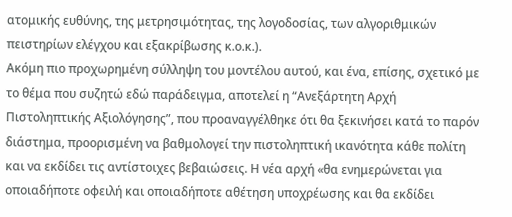ατομικής ευθύνης, της μετρησιμότητας, της λογοδοσίας, των αλγοριθμικών πειστηρίων ελέγχου και εξακρίβωσης κ.ο.κ.).
Ακόμη πιο προχωρημένη σύλληψη του μοντέλου αυτού, και ένα, επίσης, σχετικό με το θέμα που συζητώ εδώ παράδειγμα, αποτελεί η “Ανεξάρτητη Αρχή Πιστοληπτικής Αξιολόγησης”, που προαναγγέλθηκε ότι θα ξεκινήσει κατά το παρόν διάστημα, προορισμένη να βαθμολογεί την πιστοληπτική ικανότητα κάθε πολίτη και να εκδίδει τις αντίστοιχες βεβαιώσεις. Η νέα αρχή «θα ενημερώνεται για οποιαδήποτε οφειλή και οποιαδήποτε αθέτηση υποχρέωσης και θα εκδίδει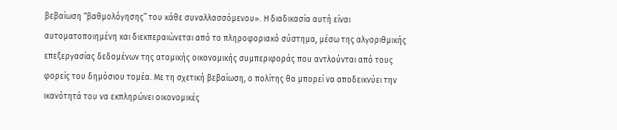βεβαίωση “βαθμολόγησης” του κάθε συναλλασσόμενου». Η διαδικασία αυτή είναι αυτοματοποιημένη και διεκπεραιώνεται από το πληροφοριακό σύστημα, μέσω της αλγοριθμικής επεξεργασίας δεδομένων της ατομικής οικονομικής συμπεριφοράς που αντλούνται από τους φορείς του δημόσιου τομέα. Με τη σχετική βεβαίωση, ο πολίτης θα μπορεί να αποδεικνύει την ικανότητά του να εκπληρώνει οικονομικές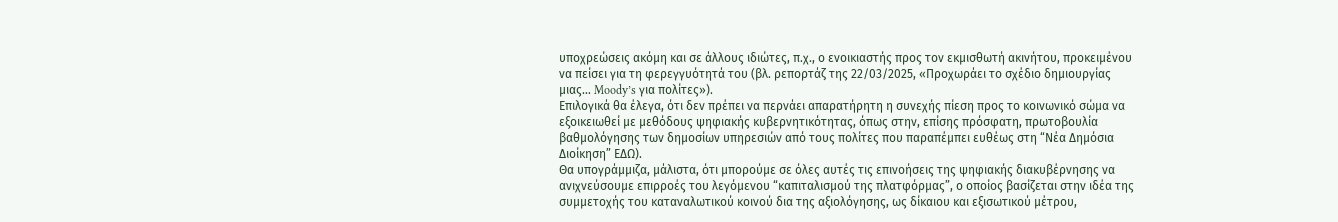υποχρεώσεις ακόμη και σε άλλους ιδιώτες, π.χ., ο ενοικιαστής προς τον εκμισθωτή ακινήτου, προκειμένου να πείσει για τη φερεγγυότητά του (βλ. ρεπορτάζ της 22/03/2025, «Προχωράει το σχέδιο δημιουργίας μιας… Moody’s για πολίτες»).
Επιλογικά θα έλεγα, ότι δεν πρέπει να περνάει απαρατήρητη η συνεχής πίεση προς το κοινωνικό σώμα να εξοικειωθεί με μεθόδους ψηφιακής κυβερνητικότητας, όπως στην, επίσης πρόσφατη, πρωτοβουλία βαθμολόγησης των δημοσίων υπηρεσιών από τους πολίτες που παραπέμπει ευθέως στη “Νέα Δημόσια Διοίκηση” ΕΔΩ).
Θα υπογράμμιζα, μάλιστα, ότι μπορούμε σε όλες αυτές τις επινοήσεις της ψηφιακής διακυβέρνησης να ανιχνεύσουμε επιρροές του λεγόμενου “καπιταλισμού της πλατφόρμας”, ο οποίος βασίζεται στην ιδέα της συμμετοχής του καταναλωτικού κοινού δια της αξιολόγησης, ως δίκαιου και εξισωτικού μέτρου,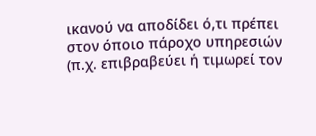ικανού να αποδίδει ό,τι πρέπει στον όποιο πάροχο υπηρεσιών (π.χ. επιβραβεύει ή τιμωρεί τον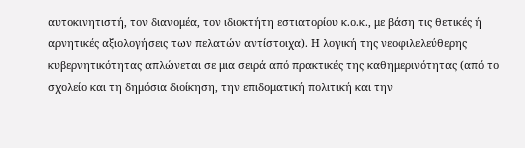αυτοκινητιστή, τον διανομέα, τον ιδιοκτήτη εστιατορίου κ.ο.κ., με βάση τις θετικές ή αρνητικές αξιολογήσεις των πελατών αντίστοιχα). Η λογική της νεοφιλελεύθερης κυβερνητικότητας απλώνεται σε μια σειρά από πρακτικές της καθημερινότητας (από το σχολείο και τη δημόσια διοίκηση, την επιδοματική πολιτική και την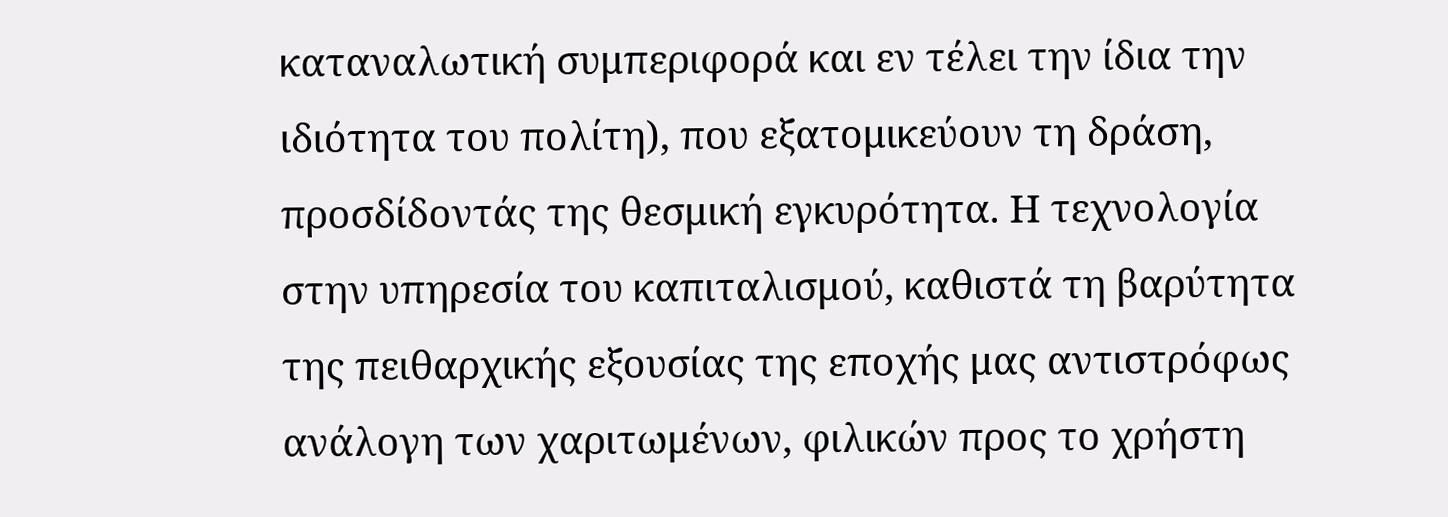καταναλωτική συμπεριφορά και εν τέλει την ίδια την ιδιότητα του πολίτη), που εξατομικεύουν τη δράση, προσδίδοντάς της θεσμική εγκυρότητα. Η τεχνολογία στην υπηρεσία του καπιταλισμού, καθιστά τη βαρύτητα της πειθαρχικής εξουσίας της εποχής μας αντιστρόφως ανάλογη των χαριτωμένων, φιλικών προς το χρήστη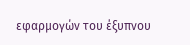εφαρμογών του έξυπνου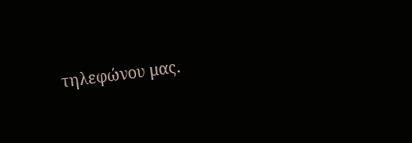τηλεφώνου μας.